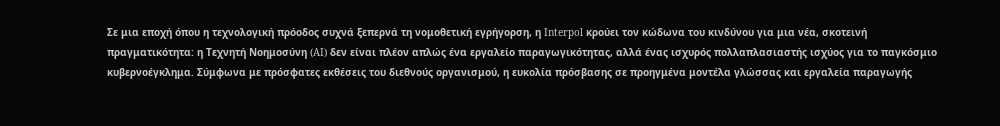Σε μια εποχή όπου η τεχνολογική πρόοδος συχνά ξεπερνά τη νομοθετική εγρήγορση, η Interpol κρούει τον κώδωνα του κινδύνου για μια νέα, σκοτεινή πραγματικότητα: η Τεχνητή Νοημοσύνη (AI) δεν είναι πλέον απλώς ένα εργαλείο παραγωγικότητας, αλλά ένας ισχυρός πολλαπλασιαστής ισχύος για το παγκόσμιο κυβερνοέγκλημα. Σύμφωνα με πρόσφατες εκθέσεις του διεθνούς οργανισμού, η ευκολία πρόσβασης σε προηγμένα μοντέλα γλώσσας και εργαλεία παραγωγής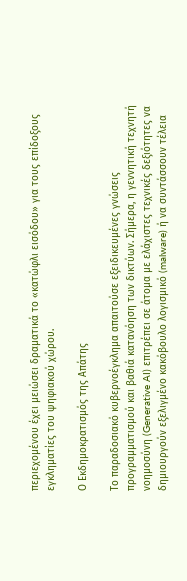περιεχομένου έχει μειώσει δραματικά το «κατώφλι εισόδου» για τους επίδοξους εγκληματίες του ψηφιακού χώρου.

Ο Εκδημοκρατισμός της Απάτης

Το παραδοσιακό κυβερνοέγκλημα απαιτούσε εξειδικευμένες γνώσεις προγραμματισμού και βαθιά κατανόηση των δικτύων. Σήμερα, η γεννητική τεχνητή νοημοσύνη (Generative AI) επιτρέπει σε άτομα με ελάχιστες τεχνικές δεξιότητες να δημιουργούν εξελιγμένο κακόβουλο λογισμικό (malware) ή να συντάσσουν τέλεια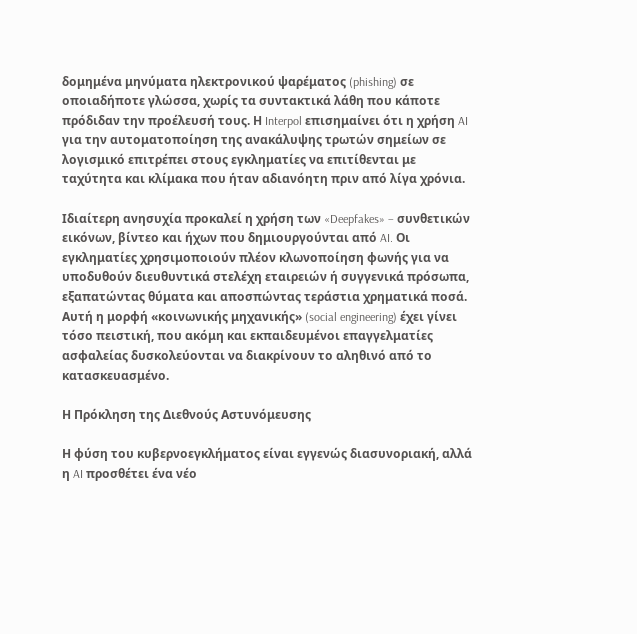δομημένα μηνύματα ηλεκτρονικού ψαρέματος (phishing) σε οποιαδήποτε γλώσσα, χωρίς τα συντακτικά λάθη που κάποτε πρόδιδαν την προέλευσή τους. Η Interpol επισημαίνει ότι η χρήση AI για την αυτοματοποίηση της ανακάλυψης τρωτών σημείων σε λογισμικό επιτρέπει στους εγκληματίες να επιτίθενται με ταχύτητα και κλίμακα που ήταν αδιανόητη πριν από λίγα χρόνια.

Ιδιαίτερη ανησυχία προκαλεί η χρήση των «Deepfakes» – συνθετικών εικόνων, βίντεο και ήχων που δημιουργούνται από AI. Οι εγκληματίες χρησιμοποιούν πλέον κλωνοποίηση φωνής για να υποδυθούν διευθυντικά στελέχη εταιρειών ή συγγενικά πρόσωπα, εξαπατώντας θύματα και αποσπώντας τεράστια χρηματικά ποσά. Αυτή η μορφή «κοινωνικής μηχανικής» (social engineering) έχει γίνει τόσο πειστική, που ακόμη και εκπαιδευμένοι επαγγελματίες ασφαλείας δυσκολεύονται να διακρίνουν το αληθινό από το κατασκευασμένο.

Η Πρόκληση της Διεθνούς Αστυνόμευσης

Η φύση του κυβερνοεγκλήματος είναι εγγενώς διασυνοριακή, αλλά η AI προσθέτει ένα νέο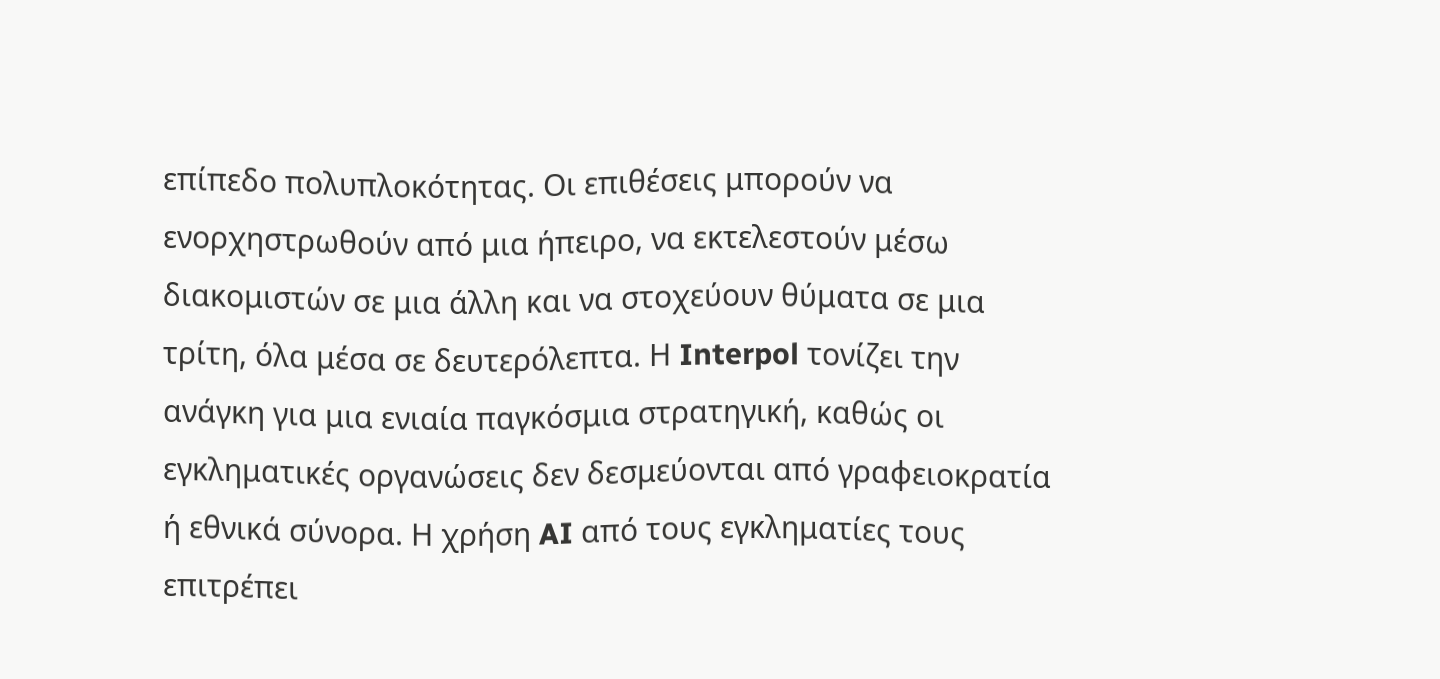επίπεδο πολυπλοκότητας. Οι επιθέσεις μπορούν να ενορχηστρωθούν από μια ήπειρο, να εκτελεστούν μέσω διακομιστών σε μια άλλη και να στοχεύουν θύματα σε μια τρίτη, όλα μέσα σε δευτερόλεπτα. Η Interpol τονίζει την ανάγκη για μια ενιαία παγκόσμια στρατηγική, καθώς οι εγκληματικές οργανώσεις δεν δεσμεύονται από γραφειοκρατία ή εθνικά σύνορα. Η χρήση AI από τους εγκληματίες τους επιτρέπει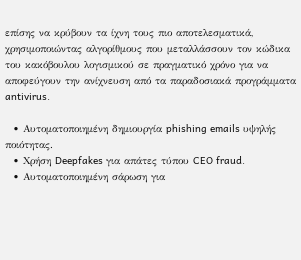επίσης να κρύβουν τα ίχνη τους πιο αποτελεσματικά, χρησιμοποιώντας αλγορίθμους που μεταλλάσσουν τον κώδικα του κακόβουλου λογισμικού σε πραγματικό χρόνο για να αποφεύγουν την ανίχνευση από τα παραδοσιακά προγράμματα antivirus.

  • Αυτοματοποιημένη δημιουργία phishing emails υψηλής ποιότητας.
  • Χρήση Deepfakes για απάτες τύπου CEO fraud.
  • Αυτοματοποιημένη σάρωση για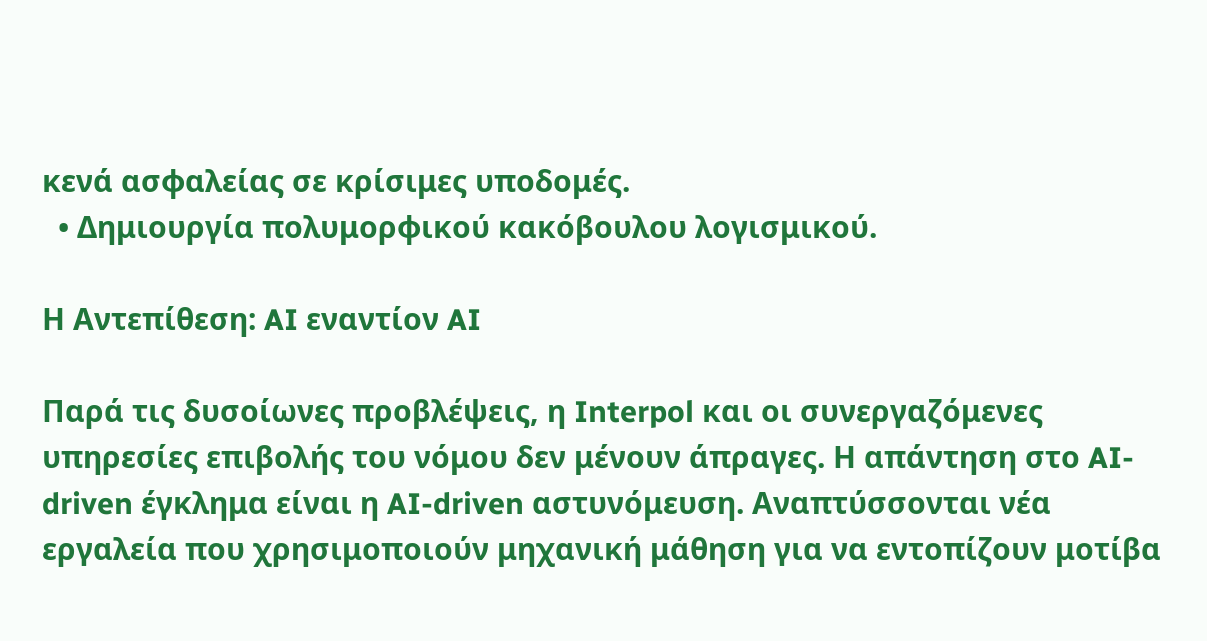κενά ασφαλείας σε κρίσιμες υποδομές.
  • Δημιουργία πολυμορφικού κακόβουλου λογισμικού.

Η Αντεπίθεση: AI εναντίον AI

Παρά τις δυσοίωνες προβλέψεις, η Interpol και οι συνεργαζόμενες υπηρεσίες επιβολής του νόμου δεν μένουν άπραγες. Η απάντηση στο AI-driven έγκλημα είναι η AI-driven αστυνόμευση. Αναπτύσσονται νέα εργαλεία που χρησιμοποιούν μηχανική μάθηση για να εντοπίζουν μοτίβα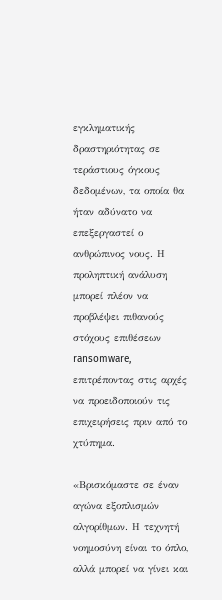εγκληματικής δραστηριότητας σε τεράστιους όγκους δεδομένων, τα οποία θα ήταν αδύνατο να επεξεργαστεί ο ανθρώπινος νους. Η προληπτική ανάλυση μπορεί πλέον να προβλέψει πιθανούς στόχους επιθέσεων ransomware, επιτρέποντας στις αρχές να προειδοποιούν τις επιχειρήσεις πριν από το χτύπημα.

«Βρισκόμαστε σε έναν αγώνα εξοπλισμών αλγορίθμων. Η τεχνητή νοημοσύνη είναι το όπλο, αλλά μπορεί να γίνει και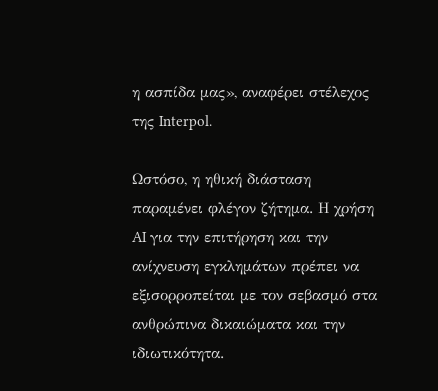η ασπίδα μας», αναφέρει στέλεχος της Interpol.

Ωστόσο, η ηθική διάσταση παραμένει φλέγον ζήτημα. Η χρήση AI για την επιτήρηση και την ανίχνευση εγκλημάτων πρέπει να εξισορροπείται με τον σεβασμό στα ανθρώπινα δικαιώματα και την ιδιωτικότητα.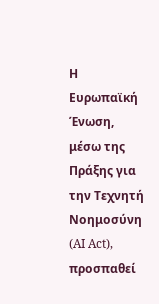Η Ευρωπαϊκή Ένωση, μέσω της Πράξης για την Τεχνητή Νοημοσύνη (AI Act), προσπαθεί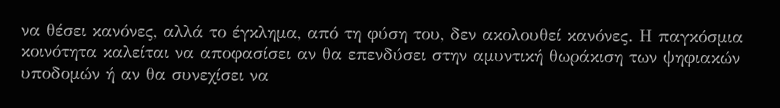να θέσει κανόνες, αλλά το έγκλημα, από τη φύση του, δεν ακολουθεί κανόνες. Η παγκόσμια κοινότητα καλείται να αποφασίσει αν θα επενδύσει στην αμυντική θωράκιση των ψηφιακών υποδομών ή αν θα συνεχίσει να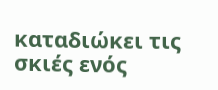καταδιώκει τις σκιές ενός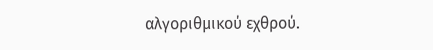αλγοριθμικού εχθρού.